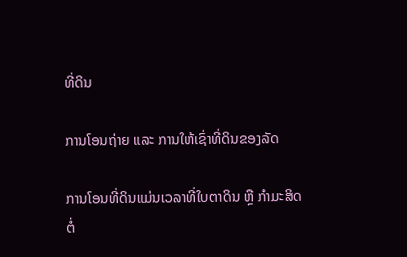ທີ່ດິນ

ການໂອນຖ່າຍ ແລະ ການໃຫ້ເຊົ່າທີ່ດິນຂອງລັດ

ການໂອນທີ່ດິນແມ່ນເວລາທີ່ໃບຕາດິນ ຫຼື ກຳມະສິດຕໍ່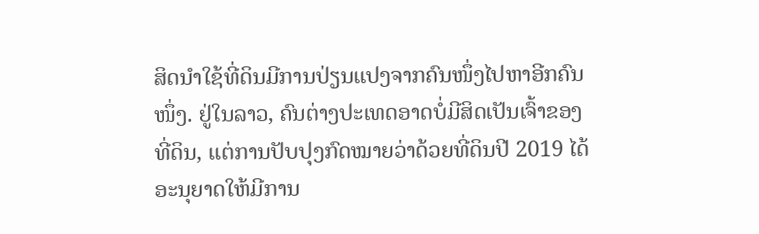ສິດນຳໃຊ້ທີ່ດິນມີການປ່ຽນແປງຈາກຄົນໜຶ່ງໄປຫາອີກຄົນໜຶ່ງ. ຢູ່ໃນລາວ, ຄົນຕ່າງປະເທດອາດບໍ່ມີສິດເປັນເຈົ້າຂອງທີ່ດິນ, ແຕ່ການປັບປຸງກົດໝາຍວ່າດ້ວຍທີ່ດິນປີ 2019 ໄດ້ອະນຸຍາດໃຫ້ມີການ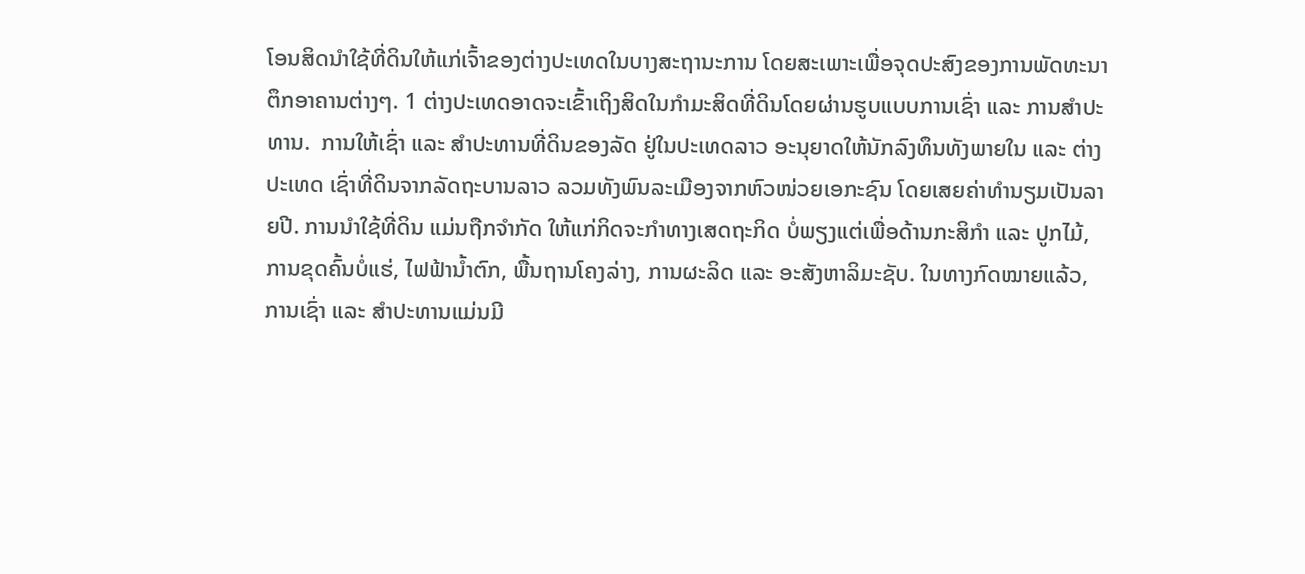ໂອນສິດນໍາໃຊ້ທີ່ດິນໃຫ້ແກ່ເຈົ້າຂອງຕ່າງປະເທດໃນບາງສະຖານະການ ໂດຍສະເພາະເພື່ອຈຸດປະສົງຂອງການພັດທະນາຕຶກອາຄານຕ່າງໆ. 1 ຕ່າງປະເທດອາດຈະເຂົ້າເຖິງສິດໃນກຳມະສິດທີ່ດິນໂດຍຜ່ານຮູບແບບການເຊົ່າ ແລະ ການສຳປະທານ.  ການໃຫ້ເຊົ່າ ແລະ ສໍາປະທານທີ່ດິນຂອງລັດ ຢູ່ໃນປະເທດລາວ ອະນຸຍາດໃຫ້ນັກລົງທຶນທັງພາຍໃນ ແລະ ຕ່າງປະເທດ ເຊົ່າທີ່ດິນຈາກລັດຖະບານລາວ ລວມທັງພົນລະເມືອງຈາກຫົວໜ່ວຍເອກະຊົນ ໂດຍເສຍຄ່າທໍານຽມເປັນລາຍປີ. ການນໍາໃຊ້ທີ່ດິນ ແມ່ນຖືກຈໍາກັດ ໃຫ້ແກ່ກິດຈະກໍາທາງເສດຖະກິດ ບໍ່ພຽງແຕ່ເພື່ອດ້ານກະສິກໍາ ແລະ ປູກໄມ້, ການຂຸດຄົ້ນບໍ່ແຮ່, ໄຟຟ້ານໍ້າຕົກ, ພື້ນຖານໂຄງລ່າງ, ການຜະລິດ ແລະ ອະສັງຫາລິມະຊັບ. ໃນທາງກົດໝາຍແລ້ວ, ການເຊົ່າ ແລະ ສຳປະທານແມ່ນມີ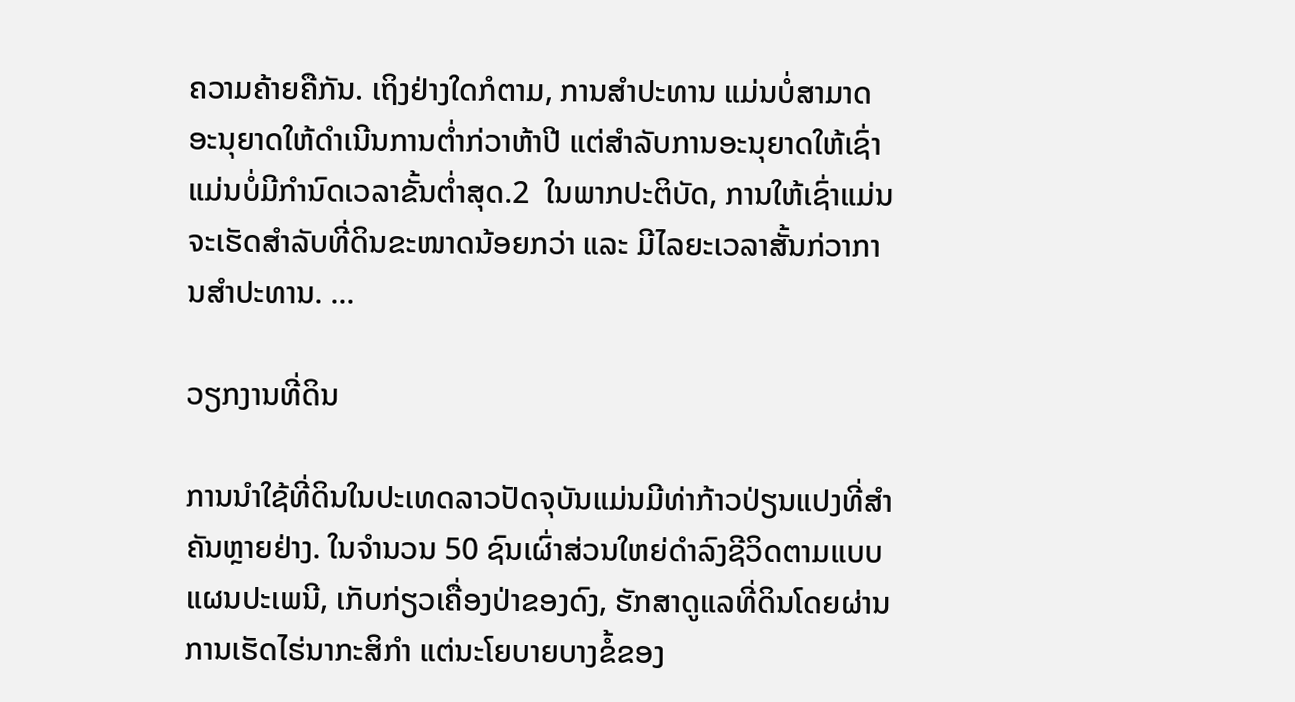ຄວາມຄ້າຍຄືກັນ. ເຖິງຢ່າງໃດກໍຕາມ, ການສຳປະທານ ແມ່ນບໍ່ສາມາດອະນຸຍາດໃຫ້ດຳເນີນການຕ່ຳກ່ວາຫ້າປີ ແຕ່ສຳລັບການອະນຸຍາດໃຫ້ເຊົ່າແມ່ນບໍ່ມີກຳນົດເວລາຂັ້ນຕ່ຳສຸດ.2  ໃນພາກປະຕິບັດ, ການໃຫ້ເຊົ່າແມ່ນຈະເຮັດສຳລັບທີ່ດິນຂະໜາດນ້ອຍກວ່າ ແລະ ມີໄລຍະເວລາສັ້ນກ່ວາການສໍາປະທານ. ...

ວຽກງານທີ່ດິນ

ການນຳໃຊ້ທີ່ດິນໃນປະເທດລາວປັດຈຸບັນແມ່ນມີທ່າກ້າວປ່ຽນແປງທີ່ສຳຄັນຫຼາຍຢ່າງ. ໃນຈຳນວນ 50 ຊົນເຜົ່າສ່ວນໃຫຍ່ດຳລົງຊີວິດຕາມແບບແຜນປະເພນີ, ເກັບກ່ຽວເຄື່ອງປ່າຂອງດົງ, ຮັກສາດູແລທີ່ດິນໂດຍຜ່ານການເຮັດໄຮ່ນາກະສິກຳ ແຕ່ນະໂຍບາຍບາງຂໍ້ຂອງ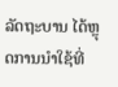ລັດຖະບານ ໄດ້ຫຼຸດການນຳໃຊ້ທີ່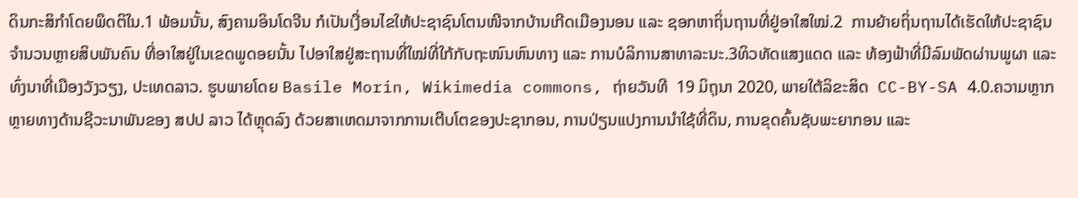ດິນກະສິກຳໂດຍພຶດຕິໃນ.1 ພ້ອມນັ້ນ, ສົງຄາມອິນໂດຈີນ ກໍເປັນເງື່ອນໄຂໃຫ້ປະຊາຊົນໂຕນໜີຈາກບ້ານເກີດເມືອງນອນ ແລະ ຊອກຫາຖິ່ນຖານທີ່ຢູ່ອາໃສໃໝ່.2  ການຍ້າຍຖິ່ນຖານໄດ້ເຮັດໃຫ້ປະຊາຊົນຈຳນວນຫຼາຍສິບພັນຄົນ ທີ່ອາໃສຢູ່ໃນເຂດພູດອຍນັ້ນ ໄປອາໃສຢູ່ສະຖານທີ່ໃໝ່ທີ່ໃກ້ກັບຖະໜົນຫົນທາງ ແລະ ການບໍລິການສາທາລະນະ.3ທິວທັດແສງແດດ ແລະ ທ້ອງຟ້າທີ່ມີລົມພັດຜ່ານພູຜາ ແລະ ທົ່ງນາທີ່ເມືອງວັງວຽງ, ປະເທດລາວ. ຮູບພາຍໂດຍ Basile Morin, Wikimedia commons, ຖ່າຍວັນທີ  19 ມິຖຸນາ 2020, ພາຍໃຕ້ລິຂະສິດ  CC-BY-SA 4.0.ຄວາມຫຼາກຫຼາຍທາງດ້ານຊີວະນາພັນຂອງ ສປປ ລາວ ໄດ້ຫຼຸດລົງ ດ້ວຍສາເຫດມາຈາກການເຕີບໂຕຂອງປະຊາກອນ, ການປ່ຽນແປງການນໍາໃຊ້ທີ່ດິນ, ການຂຸດຄົ້ນຊັບພະຍາກອນ ແລະ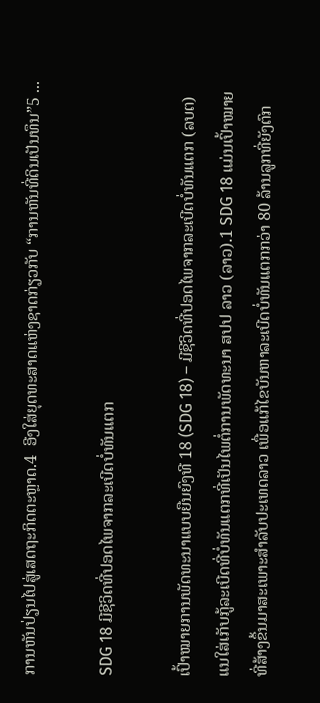ການຫັນປ່ຽນໄປສູ່ເສດຖະກິດຕະຫຼາດ.4  ອີງໃສ່ຍຸດທະສາດແຫ່ງຊາດກ່ຽວກັບ “ການຫັນທີ່ດິນເປັນທຶນ”5 ...

SDG 18 ມີຊີວິດທີ່ປອດໄພຈາກລະເບີດບໍ່ທັນແຕກ

ເປົ້າໝາຍການພັດທະນາແບບຍືນຍົງທີ 18 (SDG 18) – ມີຊີວິດທີ່ປອດໄພຈາກລະເບີດບໍ່ທັນແຕກ (ລບຕ) ແນໃສ່ເກັບກູ້ລະເບີດທີ່ບໍ່ທັນແຕກທີ່ເປັນໄພຕໍ່ການພັດທະນາ ສປປ ລາວ (ລາວ).1 SDG 18 ແມ່ນເປົ້າໝາຍທີ່ສ້າງຂຶ້ນມາສະເພາະສຳລັບປະເທດລາວ ເພື່ອແກ້ໄຂບັນຫາລະເບີດບໍ່ທັນແຕກກວ່າ 80 ລ້ານລູກທີ່ຍັງຕົກ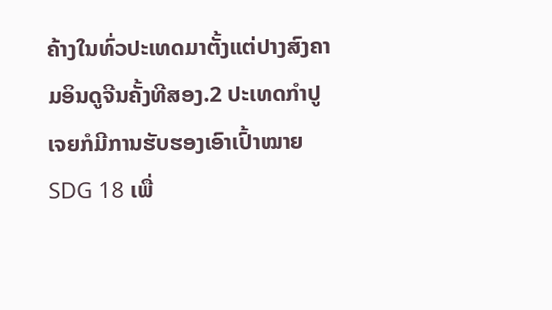ຄ້າງໃນທົ່ວປະເທດມາຕັ້ງແຕ່ປາງສົງຄາມອິນດູຈີນຄັ້ງທີສອງ.2 ປະເທດກຳປູເຈຍກໍມີການຮັບຮອງເອົາເປົ້າໝາຍ SDG 18 ເພື່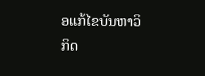ອແກ້ໄຂບັນຫາວິກິດ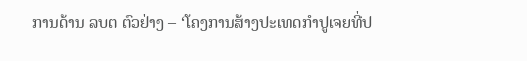ການດ້ານ ລບຕ ຕົວຢ່າງ – ‘ໂຄງການສ້າງປະເທດກຳປູເຈຍທີ່ປ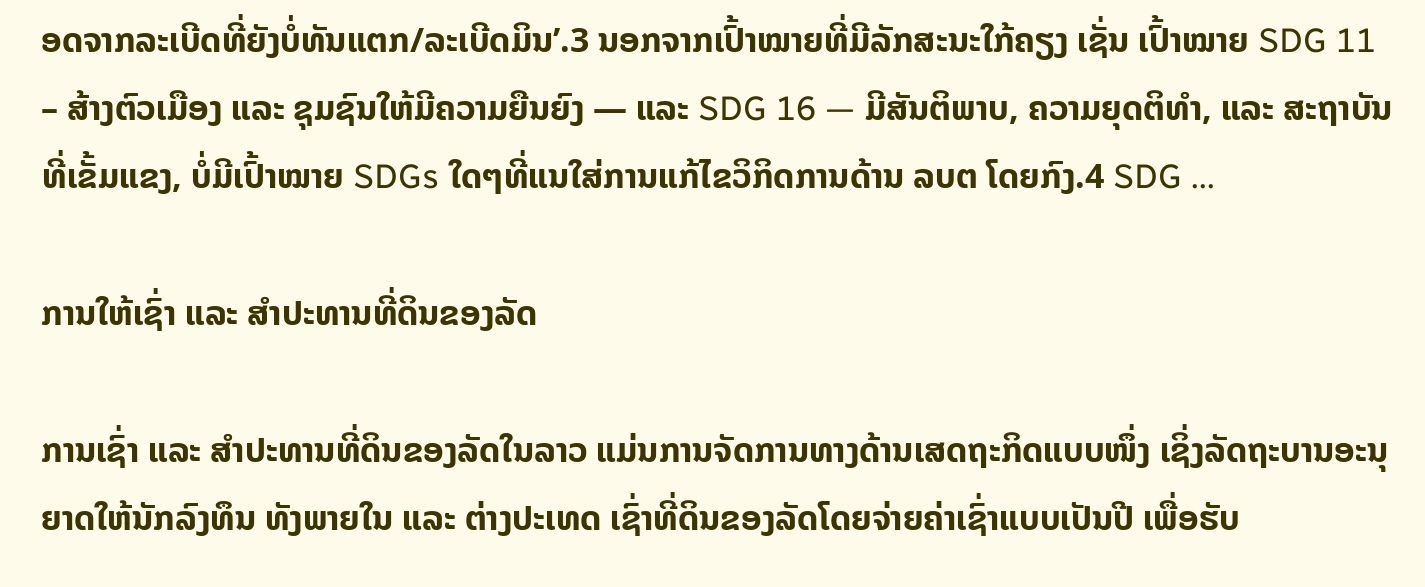ອດຈາກລະເບີດທີ່ຍັງບໍ່ທັນແຕກ/ລະເບີດມິນ’.3 ນອກຈາກເປົ້າໝາຍທີ່ມີລັກສະນະໃກ້ຄຽງ ເຊັ່ນ ເປົ້າໝາຍ SDG 11 – ສ້າງຕົວເມືອງ ແລະ ຊຸມຊົນໃຫ້ມີຄວາມຍືນຍົງ — ແລະ SDG 16 — ມີສັນຕິພາບ, ຄວາມຍຸດຕິທຳ, ແລະ ສະຖາບັນທີ່ເຂັ້ມແຂງ, ບໍ່ມີເປົ້າໝາຍ SDGs ໃດໆທີ່ແນໃສ່ການແກ້ໄຂວິກິດການດ້ານ ລບຕ ໂດຍກົງ.4 SDG ...

ການໃຫ້ເຊົ່າ ແລະ ສໍາປະທານທີ່ດິນຂອງລັດ

ການເຊົ່າ ແລະ ສໍາປະທານທີ່ດິນຂອງລັດໃນລາວ ແມ່ນການຈັດການທາງດ້ານເສດຖະກິດແບບໜຶ່ງ ເຊິ່ງລັດຖະບານອະນຸຍາດໃຫ້ນັກລົງທຶນ ທັງພາຍໃນ ແລະ ຕ່າງປະເທດ ເຊົ່າທີ່ດິນຂອງລັດໂດຍຈ່າຍຄ່າເຊົ່າແບບເປັນປີ ເພື່ອຮັບ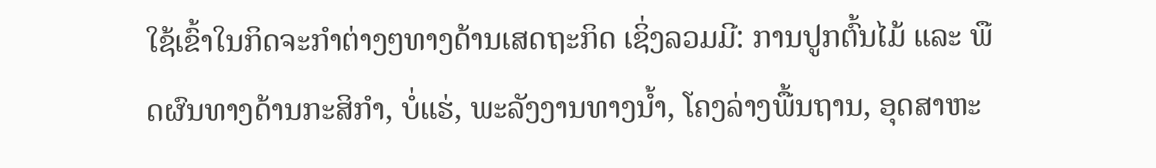ໃຊ້ເຂົ້າໃນກິດຈະກໍາຕ່າງໆທາງດ້ານເສດຖະກິດ ເຊິ່ງລວມມີ: ການປູກຕົ້ນໄມ້ ແລະ ພືດຜົນທາງດ້ານກະສິກໍາ, ບໍ່ແຮ່, ພະລັງງານທາງນໍ້າ, ໂຄງລ່າງພື້ນຖານ, ອຸດສາຫະ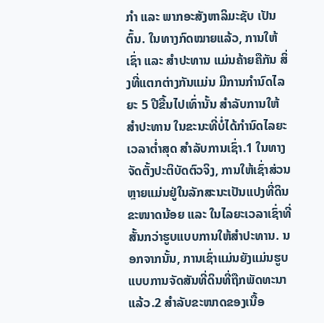ກໍາ ແລະ ພາກອະສັງຫາລິມະຊັບ ເປັນຕົ້ນ. ໃນທາງກົດໝາຍແລ້ວ, ການໃຫ້ເຊົ່າ ແລະ ສໍາປະທານ ແມ່ນຄ້າຍຄືກັນ ສິ່ງທີ່ແຕກຕ່າງກັນແມ່ນ ມີການກໍານົດໄລຍະ 5 ປີຂື້ນໄປເທົ່ານັ້ນ ສໍາລັບການໃຫ້ສໍາປະທານ ໃນຂະນະທີ່ບໍ່ໄດ້ກໍານົດໄລຍະເວລາຕໍ່າສຸດ ສໍາລັບການເຊົ່າ.1 ໃນທາງຈັດຕັ້ງປະຕິບັດຕົວຈິງ, ການໃຫ້ເຊົ່າສ່ວນຫຼາຍແມ່ນຢູ່ໃນລັກສະນະເປັນແປງທີ່ດິນຂະໜາດນ້ອຍ ແລະ ໃນໄລຍະເວລາເຊົ່າທີ່ສັ້ນກວ່າຮູບແບບການໃຫ້ສໍາປະທານ. ນອກຈາກນັ້ນ, ການເຊົ່າແມ່ນຍັງແມ່ນຮູບແບບການຈັດສັນທີ່ດິນທີ່ຖືກພັດທະນາແລ້ວ.2 ສໍາລັບຂະໜາດຂອງເນື້ອ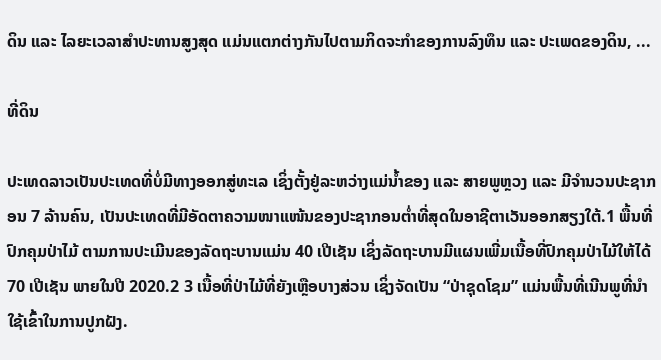ດິນ ແລະ ໄລຍະເວລາສໍາປະທານສູງສຸດ ແມ່ນແຕກຕ່າງກັນໄປຕາມກິດຈະກໍາຂອງການລົງທຶນ ແລະ ປະເພດຂອງດິນ, ...

ທີ່ດິນ

ປະເທດລາວເປັນປະເທດທີ່ບໍ່ມີທາງອອກສູ່ທະເລ ເຊິ່ງຕັ້ງຢູ່ລະຫວ່າງແມ່ນໍ້າຂອງ ແລະ ສາຍພູຫຼວງ ແລະ ມີຈໍານວນປະຊາກອນ 7 ລ້ານຄົນ, ເປັນປະເທດທີ່ມີອັດຕາຄວາມໜາແໜ້ນຂອງປະຊາກອນຕໍ່າທີ່ສຸດໃນອາຊີຕາເວັນອອກສຽງໃຕ້.1 ພື້ນທີ່ປົກຄຸມປ່າໄມ້ ຕາມການປະເມີນຂອງລັດຖະບານແມ່ນ 40 ເປີເຊັນ ເຊິ່ງລັດຖະບານມີແຜນເພີ່ມເນື້ອທີ່ປົກຄຸມປ່າໄມ້ໃຫ້ໄດ້ 70 ເປີເຊັນ ພາຍໃນປີ 2020.2 3 ເນື້ອທີ່ປ່າໄມ້ທີ່ຍັງເຫຼືອບາງສ່ວນ ເຊິ່ງຈັດເປັນ “ປ່າຊຸດໂຊມ” ແມ່ນພື້ນທີ່ເນີນພູທີ່ນໍາໃຊ້ເຂົ້າໃນການປູກຝັງ.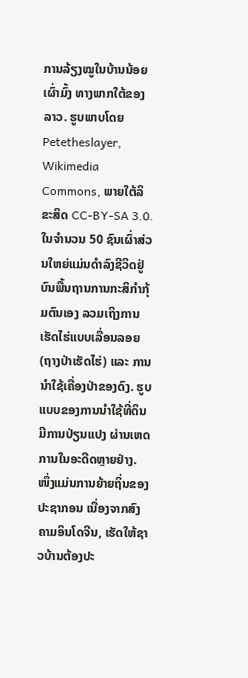ການລ້ຽງໝູໃນບ້ານນ້ອຍເຜົ່າມົ້ງ ທາງພາກໃຕ້ຂອງລາວ. ຮູບພາບໂດຍ Petetheslayer, Wikimedia Commons, ພາຍໃຕ້ລິຂະສິດ CC-BY-SA 3.0.ໃນຈຳນວນ 50 ຊົນເຜົ່າສ່ວນໃຫຍ່ແມ່ນດໍາລົງຊີວິດຢູ່ບົນພື້ນຖານການກະສິກໍາກຸ້ມຕົນເອງ ລວມເຖິງການເຮັດໄຮ່ແບບເລື່ອນລອຍ (ຖາງປ່າເຮັດໄຮ່) ແລະ ການນຳໃຊ້ເຄື່ອງປ່າຂອງດົງ. ຮູບແບບຂອງການນໍາໃຊ້ທີ່ດິນມີການປ່ຽນແປງ ຜ່ານເຫດການໃນອະດີດຫຼາຍຢ່າງ. ໜຶ່ງແມ່ນການຍ້າຍຖິ່ນຂອງປະຊາກອນ ເນື່ອງຈາກສົງຄາມອິນໂດຈີນ, ເຮັດໃຫ້ຊາວບ້ານຕ້ອງປະ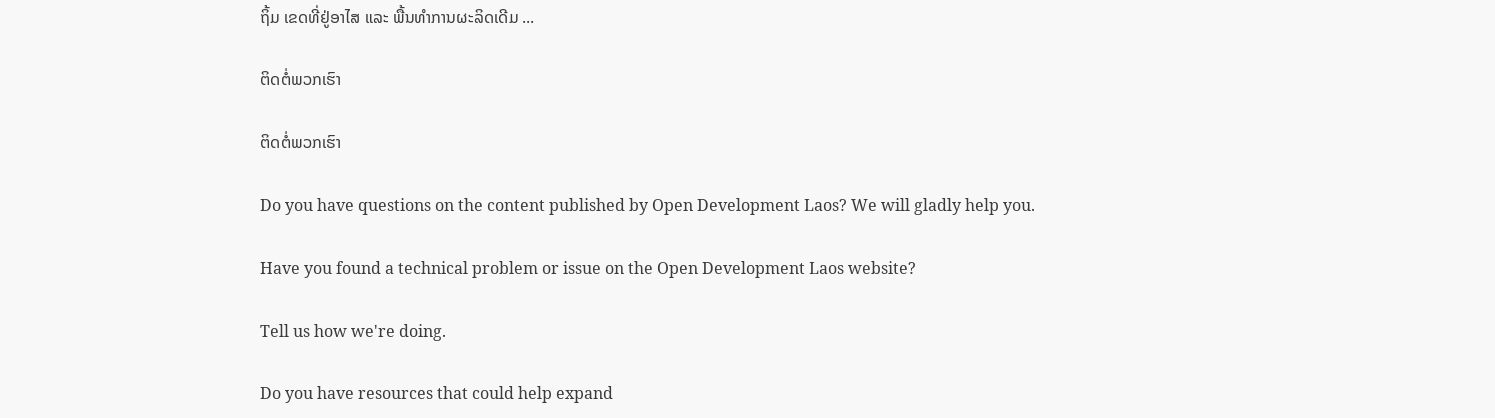ຖິ້ມ ເຂດທີ່ຢູ່ອາໄສ ແລະ ພື້ນທຳການຜະລິດເດີມ ...

ຕິດຕໍ່ພວກເຮົາ

ຕິດຕໍ່ພວກເຮົາ

Do you have questions on the content published by Open Development Laos? We will gladly help you.

Have you found a technical problem or issue on the Open Development Laos website?

Tell us how we're doing.

Do you have resources that could help expand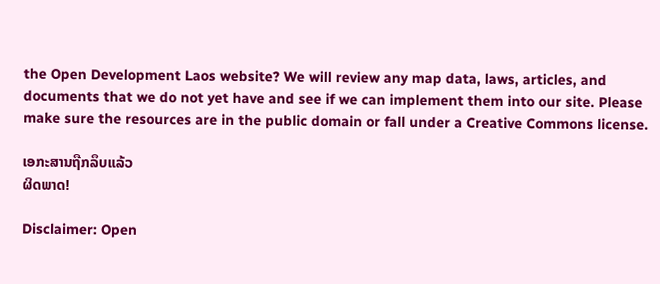the Open Development Laos website? We will review any map data, laws, articles, and documents that we do not yet have and see if we can implement them into our site. Please make sure the resources are in the public domain or fall under a Creative Commons license.

ເອກະສານຖືກລຶບແລ້ວ
ຜິດພາດ!

Disclaimer: Open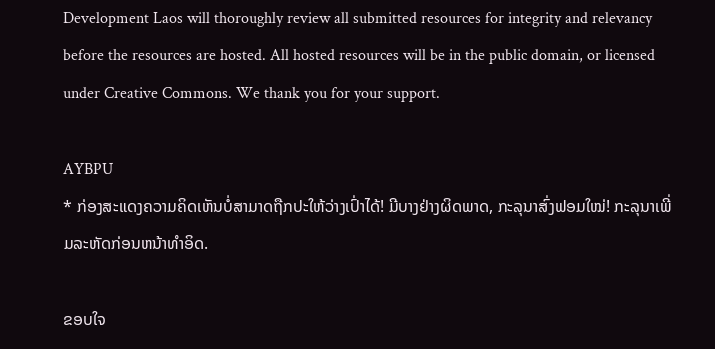Development Laos will thoroughly review all submitted resources for integrity and relevancy before the resources are hosted. All hosted resources will be in the public domain, or licensed under Creative Commons. We thank you for your support.

AYBPU
* ກ່ອງສະແດງຄວາມຄິດເຫັນບໍ່ສາມາດຖືກປະໃຫ້ວ່າງເປົ່າໄດ້! ມີບາງຢ່າງຜິດພາດ, ກະລຸນາສົ່ງຟອມໃໝ່! ກະລຸນາເພີ່ມລະຫັດກ່ອນຫນ້າທໍາອິດ.

ຂອບໃຈ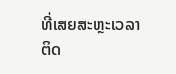ທີ່ເສຍສະຫຼະເວລາຕິດ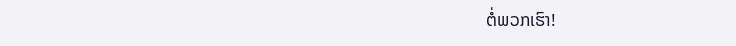ຕໍ່ພວກເຮົາ!